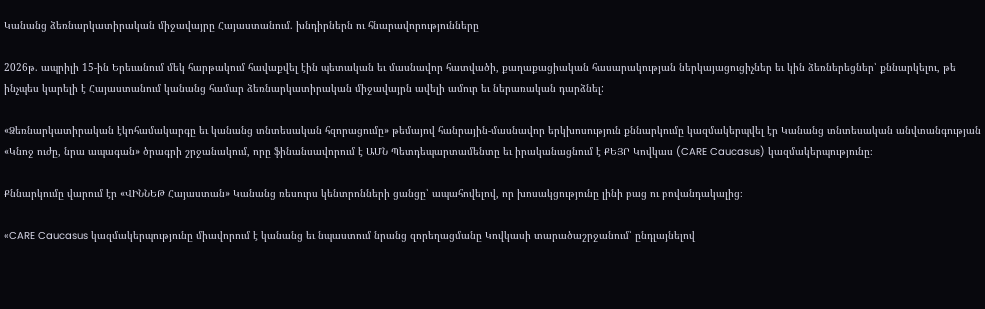Կանանց ձեռնարկատիրական միջավայրը Հայաստանում. խնդիրներն ու հնարավորությունները

2026թ. ապրիլի 15-ին Երեւանում մեկ հարթակում հավաքվել էին պետական եւ մասնավոր հատվածի, քաղաքացիական հասարակության ներկայացուցիչներ եւ կին ձեռներեցներ՝ քննարկելու, թե ինչպես կարելի է Հայաստանում կանանց համար ձեռնարկատիրական միջավայրն ավելի ամուր եւ ներառական դարձնել:

«Ձեռնարկատիրական էկոհամակարգը եւ կանանց տնտեսական հզորացումը» թեմայով հանրային-մասնավոր երկխոսություն քննարկումը կազմակերպվել էր Կանանց տնտեսական անվտանգության «Կնոջ ուժը, նրա ապագան» ծրագրի շրջանակում, որը ֆինանսավորում է ԱՄՆ Պետդեպարտամենտը եւ իրականացնում է ՔԵՅՐ Կովկաս (CARE Caucasus) կազմակերպությունը։

Քննարկումը վարում էր «ՎԻՆՆԵԹ Հայաստան» Կանանց ռեսուրս կենտրոնների ցանցը՝ ապահովելով, որ խոսակցությունը լինի բաց ու բովանդակալից։

«CARE Caucasus կազմակերպությունը միավորում է կանանց եւ նպաստում նրանց զորեղացմանը Կովկասի տարածաշրջանում՝ ընդլայնելով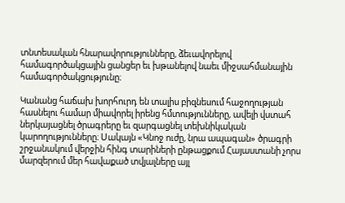տնտեսական հնարավորությունները, ձեւավորելով համագործակցային ցանցեր եւ խթանելով նաեւ միջսահմանային համագործակցությունը։

Կանանց հաճախ խորհուրդ են տալիս բիզնեսում հաջողության հասնելու համար միավորել իրենց հմտությունները, ավելի վստահ ներկայացնել ծրագրերը եւ զարգացնել տեխնիկական կարողությունները։ Սակայն «Կնոջ ուժը, նրա ապագան» ծրագրի շրջանակում վերջին հինգ տարիների ընթացքում Հայաստանի չորս մարզերում մեր հավաքած տվյալները այլ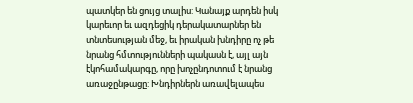պատկեր են ցույց տալիս: Կանայք արդեն իսկ կարեւոր եւ ազդեցիկ դերակատարներ են տնտեսության մեջ, եւ իրական խնդիրը ոչ թե նրանց հմտությունների պակասն է, այլ այն էկոհամակարգը, որը խոչընդոտում է նրանց առաջընթացը: Խնդիրներն առավելապես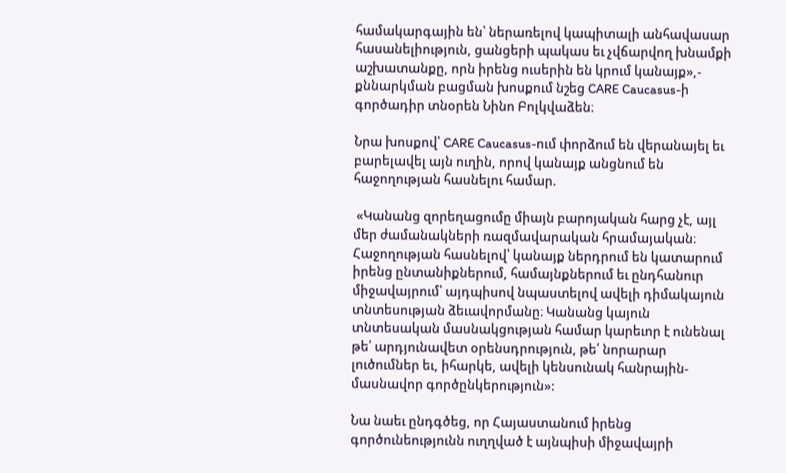համակարգային են՝ ներառելով կապիտալի անհավասար հասանելիություն, ցանցերի պակաս եւ չվճարվող խնամքի աշխատանքը, որն իրենց ուսերին են կրում կանայք»,- քննարկման բացման խոսքում նշեց CARE Caucasus-ի գործադիր տնօրեն Նինո Բոլկվաձեն։

Նրա խոսքով՝ CARE Caucasus-ում փորձում են վերանայել եւ բարելավել այն ուղին, որով կանայք անցնում են հաջողության հասնելու համար.

 «Կանանց զորեղացումը միայն բարոյական հարց չէ, այլ մեր ժամանակների ռազմավարական հրամայական։ Հաջողության հասնելով՝ կանայք ներդրում են կատարում իրենց ընտանիքներում, համայնքներում եւ ընդհանուր միջավայրում՝ այդպիսով նպաստելով ավելի դիմակայուն տնտեսության ձեւավորմանը։ Կանանց կայուն տնտեսական մասնակցության համար կարեւոր է ունենալ թե՛ արդյունավետ օրենսդրություն, թե՛ նորարար լուծումներ եւ, իհարկե, ավելի կենսունակ հանրային-մասնավոր գործընկերություն»:

Նա նաեւ ընդգծեց, որ Հայաստանում իրենց գործունեությունն ուղղված է այնպիսի միջավայրի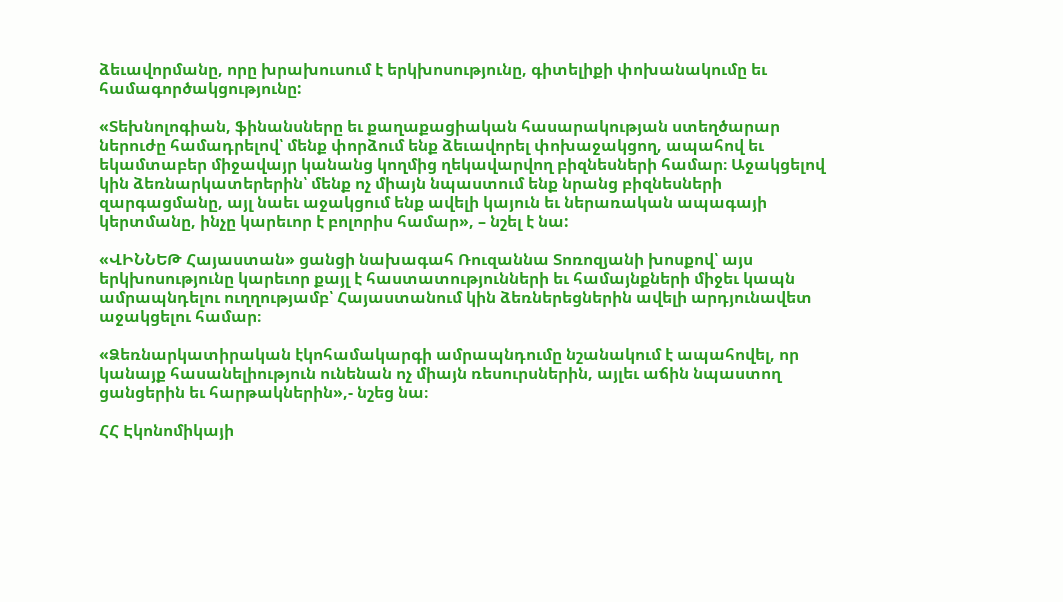ձեւավորմանը, որը խրախուսում է երկխոսությունը, գիտելիքի փոխանակումը եւ համագործակցությունը:

«Տեխնոլոգիան, ֆինանսները եւ քաղաքացիական հասարակության ստեղծարար ներուժը համադրելով՝ մենք փորձում ենք ձեւավորել փոխաջակցող, ապահով եւ եկամտաբեր միջավայր կանանց կողմից ղեկավարվող բիզնեսների համար։ Աջակցելով կին ձեռնարկատերերին՝ մենք ոչ միայն նպաստում ենք նրանց բիզնեսների զարգացմանը, այլ նաեւ աջակցում ենք ավելի կայուն եւ ներառական ապագայի կերտմանը, ինչը կարեւոր է բոլորիս համար», – նշել է նա:

«ՎԻՆՆԵԹ Հայաստան» ցանցի նախագահ Ռուզաննա Տոռոզյանի խոսքով՝ այս երկխոսությունը կարեւոր քայլ է հաստատությունների եւ համայնքների միջեւ կապն ամրապնդելու ուղղությամբ՝ Հայաստանում կին ձեռներեցներին ավելի արդյունավետ աջակցելու համար։

«Ձեռնարկատիրական էկոհամակարգի ամրապնդումը նշանակում է ապահովել, որ կանայք հասանելիություն ունենան ոչ միայն ռեսուրսներին, այլեւ աճին նպաստող ցանցերին եւ հարթակներին»,- նշեց նա։

ՀՀ Էկոնոմիկայի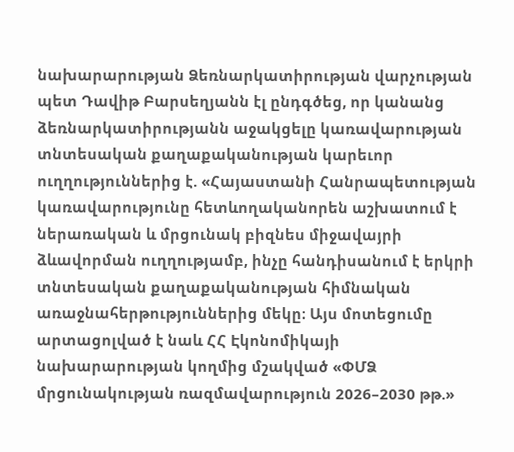նախարարության Ձեռնարկատիրության վարչության պետ Դավիթ Բարսեղյանն էլ ընդգծեց, որ կանանց ձեռնարկատիրությանն աջակցելը կառավարության տնտեսական քաղաքականության կարեւոր ուղղություններից է. «Հայաստանի Հանրապետության կառավարությունը հետևողականորեն աշխատում է ներառական և մրցունակ բիզնես միջավայրի ձևավորման ուղղությամբ, ինչը հանդիսանում է երկրի տնտեսական քաղաքականության հիմնական առաջնահերթություններից մեկը։ Այս մոտեցումը արտացոլված է նաև ՀՀ Էկոնոմիկայի նախարարության կողմից մշակված «ՓՄՁ մրցունակության ռազմավարություն 2026–2030 թթ.»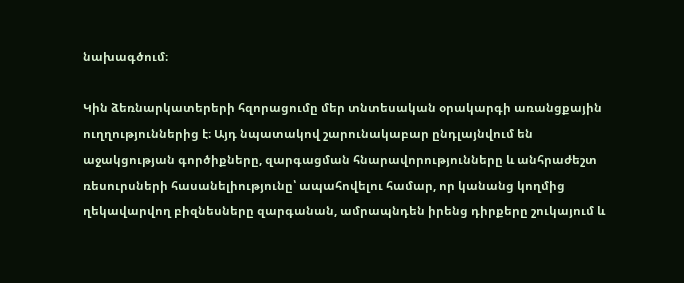նախագծում։

Կին ձեռնարկատերերի հզորացումը մեր տնտեսական օրակարգի առանցքային ուղղություններից է։ Այդ նպատակով շարունակաբար ընդլայնվում են աջակցության գործիքները, զարգացման հնարավորությունները և անհրաժեշտ ռեսուրսների հասանելիությունը՝ ապահովելու համար, որ կանանց կողմից ղեկավարվող բիզնեսները զարգանան, ամրապնդեն իրենց դիրքերը շուկայում և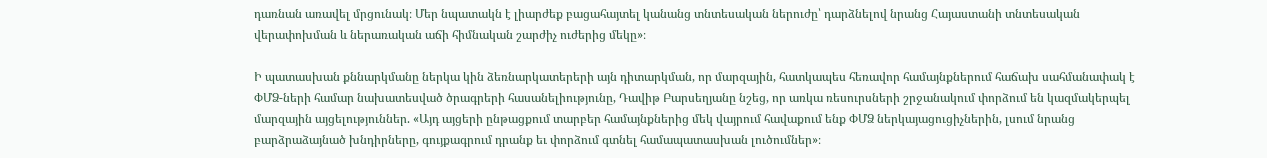դառնան առավել մրցունակ։ Մեր նպատակն է լիարժեք բացահայտել կանանց տնտեսական ներուժը՝ դարձնելով նրանց Հայաստանի տնտեսական վերափոխման և ներառական աճի հիմնական շարժիչ ուժերից մեկը»։

Ի պատասխան քննարկմանը ներկա կին ձեռնարկատերերի այն դիտարկման, որ մարզային, հատկապես հեռավոր համայնքներում հաճախ սահմանափակ է ՓՄՁ-ների համար նախատեսված ծրագրերի հասանելիությունը, Դավիթ Բարսեղյանը նշեց, որ առկա ռեսուրսների շրջանակում փորձում են կազմակերպել մարզային այցելություններ. «Այդ այցերի ընթացքում տարբեր համայնքներից մեկ վայրում հավաքում ենք ՓՄՁ ներկայացուցիչներին, լսում նրանց բարձրաձայնած խնդիրները, գույքագրում դրանք եւ փորձում գտնել համապատասխան լուծումներ»։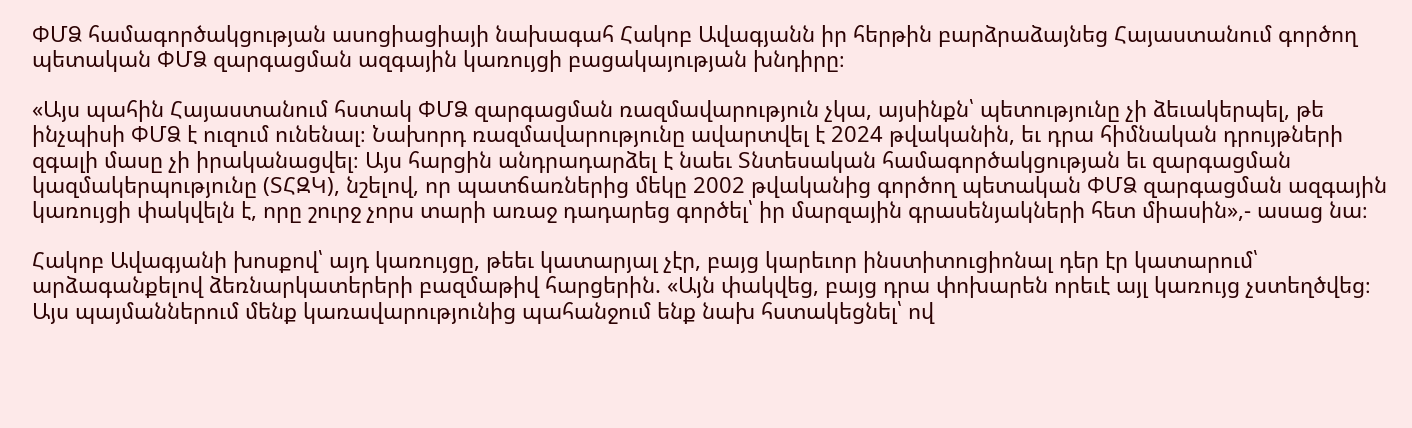ՓՄՁ համագործակցության ասոցիացիայի նախագահ Հակոբ Ավագյանն իր հերթին բարձրաձայնեց Հայաստանում գործող պետական ՓՄՁ զարգացման ազգային կառույցի բացակայության խնդիրը։

«Այս պահին Հայաստանում հստակ ՓՄՁ զարգացման ռազմավարություն չկա, այսինքն՝ պետությունը չի ձեւակերպել, թե ինչպիսի ՓՄՁ է ուզում ունենալ։ Նախորդ ռազմավարությունը ավարտվել է 2024 թվականին, եւ դրա հիմնական դրույթների զգալի մասը չի իրականացվել։ Այս հարցին անդրադարձել է նաեւ Տնտեսական համագործակցության եւ զարգացման կազմակերպությունը (ՏՀԶԿ), նշելով, որ պատճառներից մեկը 2002 թվականից գործող պետական ՓՄՁ զարգացման ազգային կառույցի փակվելն է, որը շուրջ չորս տարի առաջ դադարեց գործել՝ իր մարզային գրասենյակների հետ միասին»,- ասաց նա։

Հակոբ Ավագյանի խոսքով՝ այդ կառույցը, թեեւ կատարյալ չէր, բայց կարեւոր ինստիտուցիոնալ դեր էր կատարում՝ արձագանքելով ձեռնարկատերերի բազմաթիվ հարցերին. «Այն փակվեց, բայց դրա փոխարեն որեւէ այլ կառույց չստեղծվեց։ Այս պայմաններում մենք կառավարությունից պահանջում ենք նախ հստակեցնել՝ ով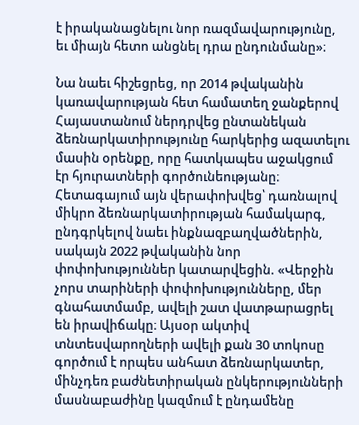է իրականացնելու նոր ռազմավարությունը, եւ միայն հետո անցնել դրա ընդունմանը»։

Նա նաեւ հիշեցրեց, որ 2014 թվականին կառավարության հետ համատեղ ջանքերով Հայաստանում ներդրվեց ընտանեկան ձեռնարկատիրությունը հարկերից ազատելու մասին օրենքը, որը հատկապես աջակցում էր հյուրատների գործունեությանը։ Հետագայում այն վերափոխվեց՝ դառնալով միկրո ձեռնարկատիրության համակարգ, ընդգրկելով նաեւ ինքնազբաղվածներին, սակայն 2022 թվականին նոր փոփոխություններ կատարվեցին. «Վերջին չորս տարիների փոփոխությունները, մեր գնահատմամբ, ավելի շատ վատթարացրել են իրավիճակը։ Այսօր ակտիվ տնտեսվարողների ավելի քան 30 տոկոսը գործում է որպես անհատ ձեռնարկատեր, մինչդեռ բաժնետիրական ընկերությունների մասնաբաժինը կազմում է ընդամենը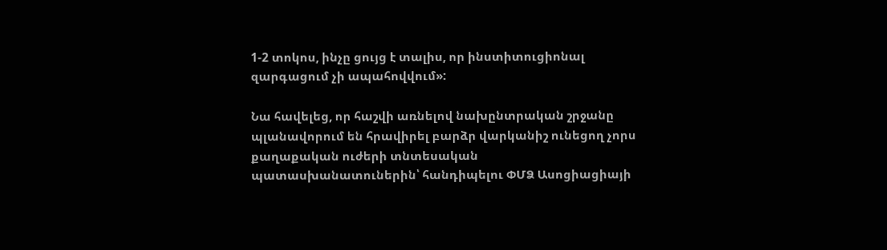1-2 տոկոս, ինչը ցույց է տալիս, որ ինստիտուցիոնալ զարգացում չի ապահովվում»:

Նա հավելեց, որ հաշվի առնելով նախընտրական շրջանը պլանավորում են հրավիրել բարձր վարկանիշ ունեցող չորս քաղաքական ուժերի տնտեսական պատասխանատուներին՝ հանդիպելու ՓՄՁ Ասոցիացիայի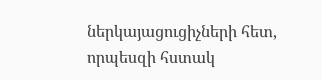ներկայացուցիչների հետ, որպեսզի հստակ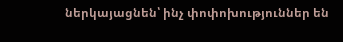ներկայացնեն՝ ինչ փոփոխություններ են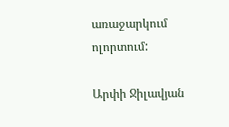առաջարկում ոլորտում:

Արփի Ջիլավյան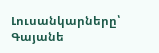Լուսանկարները՝ Գայանե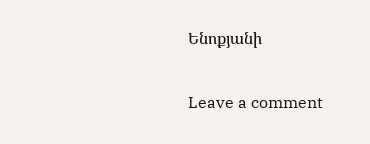Ենոքյանի

Leave a comment